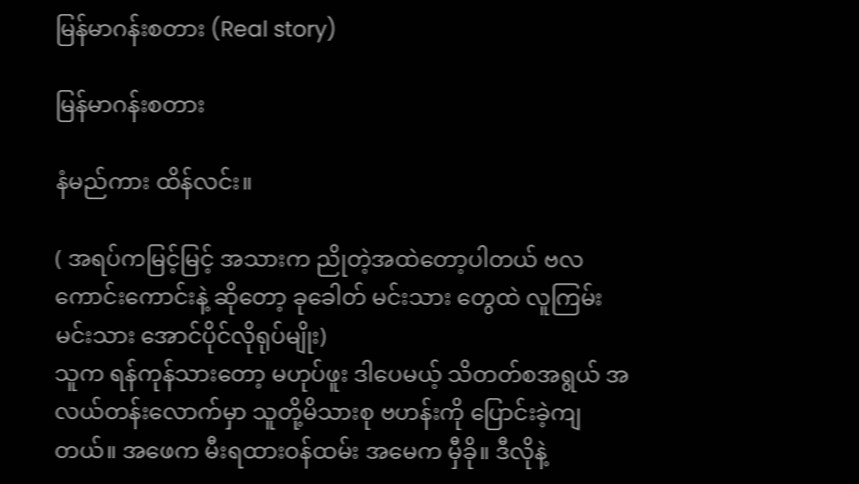မြန်မာဂန်းစတား (Real story)

မြန်မာဂန်းစတား

နံမည်ကား ထိန်လင်း။

( အရပ်ကမြင့်မြင့် အသားက ညိုတဲ့အထဲတော့ပါတယ် ဗလကောင်းကောင်းနဲ့ ဆိုတော့ ခုခေါတ် မင်းသား တွေထဲ လူကြမ်းမင်းသား အောင်ပိုင်လိုရုပ်မျိုး)
သူက ရန်ကုန်သားတော့ မဟုပ်ဖူး ဒါပေမယ့် သိတတ်စအရွယ် အလယ်တန်းလောက်မှာ သူတို့မိသားစု ဗဟန်းကို ပြောင်းခဲ့ကျတယ်။ အဖေက မီးရထားဝန်ထမ်း အမေက မှီခို။ ဒီလိုနဲ့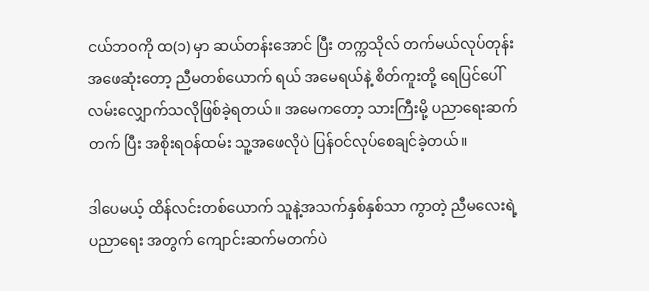ငယ်ဘဝကို ထ(၁) မှာ ဆယ်တန်းအောင် ပြီး တက္ကသိုလ် တက်မယ်လုပ်တုန်း အဖေဆုံးတော့ ညီမတစ်ယောက် ရယ် အမေရယ်နဲ့ စိတ်ကူးတို့ ရေပြင်ပေါ်လမ်းလျှောက်သလိုဖြစ်ခဲ့ရတယ်။ အမေကတော့ သားကြီးမို့ ပညာရေးဆက်တက် ပြီး အစိုးရဝန်ထမ်း သူ့အဖေလိုပဲ ပြန်ဝင်လုပ်စေချင်ခဲ့တယ်။

ဒါပေမယ့် ထိန်လင်းတစ်ယောက် သူနဲ့အသက်နှစ်နှစ်သာ ကွာတဲ့ ညီမလေးရဲ့ ပညာရေး အတွက် ကျောင်းဆက်မတက်ပဲ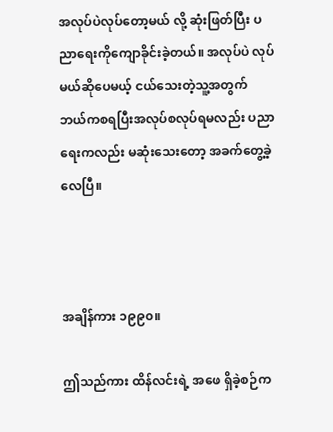အလုပ်ပဲလုပ်တော့မယ် လို့ ဆုံးဖြတ်ပြီး ပညာရေးကိုကျောခိုင်းခဲ့တယ်။ အလုပ်ပဲ လုပ်မယ်ဆိုပေမယ့် ငယ်သေးတဲ့သူ့အတွက် ဘယ်ကစရပြီးအလုပ်စလုပ်ရမလည်း ပညာရေးကလည်း မဆုံးသေးတော့ အခက်တွေ့ခဲ့လေပြီ။



အချိန်ကား ၁၉၉၀။

ဤသည်ကား ထိန်လင်းရဲ့ အဖေ ရှိခဲ့စဉ်က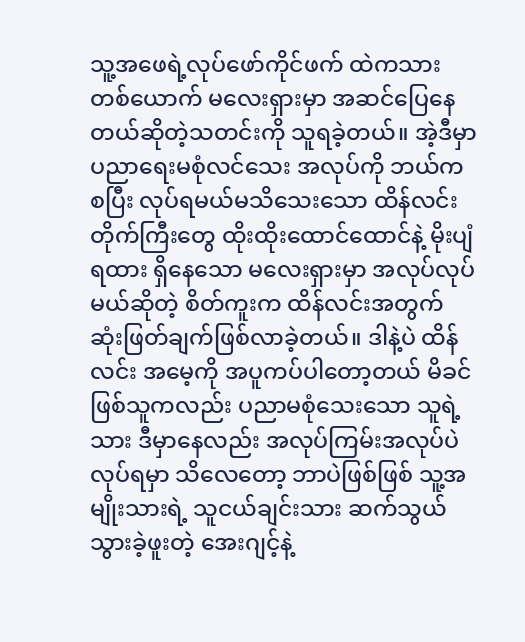သူ့အဖေရဲ့လုပ်ဖော်ကိုင်ဖက် ထဲကသားတစ်ယောက် မလေးရှားမှာ အဆင်ပြေနေတယ်ဆိုတဲ့သတင်းကို သူရခဲ့တယ်။ အဲ့ဒီမှာ ပညာရေးမစုံလင်သေး အလုပ်ကို ဘယ်ကစပြီး လုပ်ရမယ်မသိသေးသော ထိန်လင်း တိုက်ကြီးတွေ ထိုးထိုးထောင်ထောင်နဲ့ မိုးပျံရထား ရှိနေသော မလေးရှားမှာ အလုပ်လုပ်မယ်ဆိုတဲ့ စိတ်ကူးက ထိန်လင်းအတွက် ဆုံးဖြတ်ချက်ဖြစ်လာခဲ့တယ်။ ဒါနဲ့ပဲ ထိန်လင်း အမေ့ကို အပူကပ်ပါတော့တယ် မိခင်ဖြစ်သူကလည်း ပညာမစုံသေးသော သူရဲ့သား ဒီမှာနေလည်း အလုပ်ကြမ်းအလုပ်ပဲ လုပ်ရမှာ သိလေတော့ ဘာပဲဖြစ်ဖြစ် သူ့အမျိုးသားရဲ့ သူငယ်ချင်းသား ဆက်သွယ်သွားခဲ့ဖူးတဲ့ အေးဂျင့်နဲ့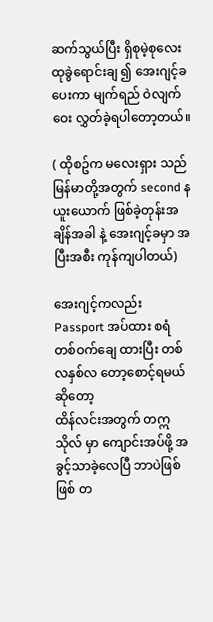ဆက်သွယ်ပြီး ရှိစုမဲ့စုလေးထုခွဲရောင်းချ ၍ အေးဂျင့်ခ ပေးကာ မျက်ရည် ဝဲလျက် ဝေး လွှတ်ခဲ့ရပါတော့တယ်။

( ထိုစဥ်က မလေးရှား သည် မြန်မာတို့အတွက် second နယူးယောက် ဖြစ်ခဲ့တုန်းအချိန်အခါ နဲ့ အေးဂျင့်ခမှာ အပြီးအစီး ကုန်ကျပါတယ်)

အေးဂျင့်ကလည်း Passport အပ်ထား စရံ တစ်ဝက်ချေ ထားပြီး တစ်လနှစ်လ တော့စောင့်ရမယ်ဆိုတော့
ထိန်လင်းအတွက် တဣသိုလ် မှာ ကျောင်းအပ်ဖို့ အခွင့်သာခဲ့လေပြီ ဘာပဲဖြစ်ဖြစ် တ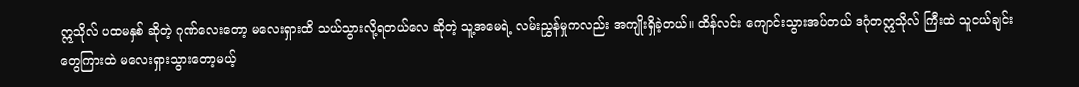ဣသိုလ် ပထမနှစ် ဆိုတဲ့ ဂုဏ်လေးတော့ မလေးရှားထိ သယ်သွားလို့ရတယ်လေ ဆိုတဲ့ သူ့အမေရဲ့ လမ်းညွှန်မှုကလည်း အကျိုးရှိခဲ့တယ်။ ထိန်လင်း ကျောင်းသွားအပ်တယ် ဒဂုံတဣသိုလ် ကြီးထဲ သူငယ်ချင်းတွေကြားထဲ မလေးရှားသွားတော့မယ့်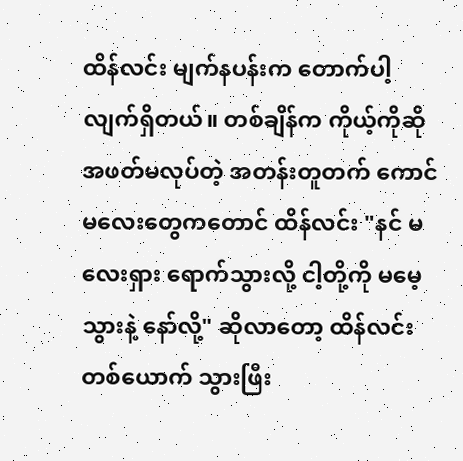ထိန်လင်း မျက်နပန်းက တောက်ပါ့ လျက်ရှိတယ်။ တစ်ချိန်က ကိုယ့်ကိုဆို အဖတ်မလုပ်တဲ့ အတန်းတူတက် ကောင်မလေးတွေကတောင် ထိန်လင်း "နင် မလေးရှား ရောက်သွားလို့ ငါ့တို့ကို မမေ့သွားနဲ့ နော်လို့" ဆိုလာတော့ ထိန်လင်းတစ်ယောက် သွားဖြီး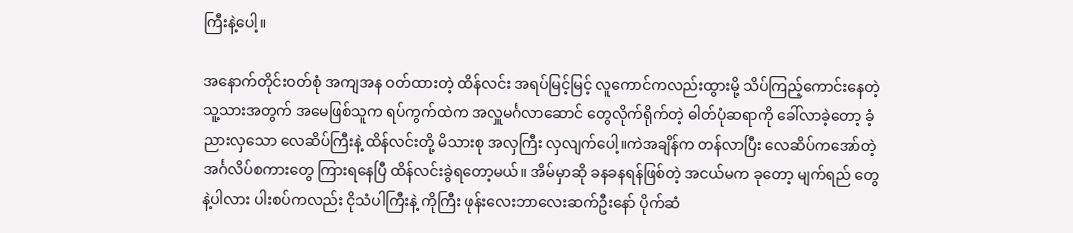ကြီးနဲ့ပေါ့။

အနောက်တိုင်းဝတ်စုံ အကျအန ဝတ်ထားတဲ့ ထိန်လင်း အရပ်မြင့်မြင့် လူကောင်ကလည်းထွားမို့ သိပ်ကြည့်ကောင်းနေတဲ့ သူ့သားအတွက် အမေဖြစ်သူက ရပ်ကွက်ထဲက အလှူမင်္ဂလာဆောင် တွေလိုက်ရိုက်တဲ့ ဓါတ်ပုံဆရာကို ခေါ်လာခဲ့တော့ ခံ့ညားလှသော လေဆိပ်ကြီးနဲ့ ထိန်လင်းတို့ မိသားစု အလှကြီး လှလျက်ပေါ့။ကဲအချိန်က တန်လာပြီး လေဆိပ်ကအော်တဲ့ အင်္ဂလိပ်စကားတွေ ကြားရနေပြီ ထိန်လင်းခွဲရတော့မယ်။ အိမ်မှာဆို ခနခနရန်ဖြစ်တဲ့ အငယ်မက ခုတော့ မျက်ရည် တွေနဲ့ပါလား ပါးစပ်ကလည်း ငိုသံပါကြီးနဲ့ ကိုကြီး ဖုန်းလေးဘာလေးဆက်ဦးနော် ပိုက်ဆံ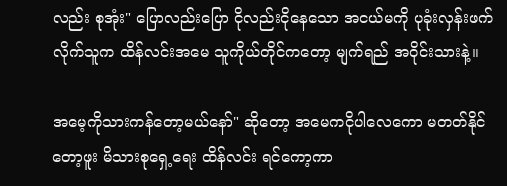လည်း စုအုံး" ပြောလည်းပြော ငိုလည်းငိုနေသော အငယ်မကို ပုခုံးလှန်းဖက်လိုက်သူက ထိန်လင်းအမေ သူကိုယ်တိုင်ကတော့ မျက်ရည် အဝိုင်းသားနဲ့။

အမေ့ကိုသားကန်တော့မယ်နော်" ဆိုတော့ အမေကငိုပါလေကော မတတ်နိုင်တော့ဖူး မိသားစုရှေ့ရေး ထိန်လင်း ရင်ကော့ကာ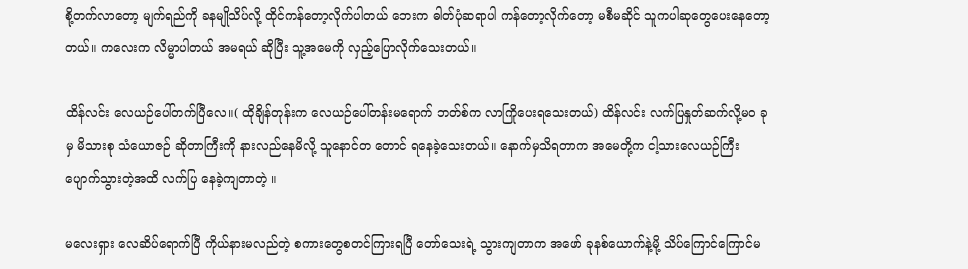စို့တက်လာတော့ မျက်ရည်ကို ခနမျိုသိပ်လို့ ထိုင်ကန်တော့လိုက်ပါတယ် ဘေးက ဓါတ်ပုံဆရာပါ ကန်တော့လိုက်တော့ မစီမဆိုင် သူကပါဆုတွေပေးနေတော့တယ်။ ကလေးက လိမ္မာပါတယ် အမရယ် ဆိုပြီး သူ့အမေကို လှည့်ပြောလိုက်သေးတယ်။

ထိန်လင်း လေယဉ်ပေါ်တက်ပြီလေ။( ထိုချိန်တုန်းက လေယဉ်ပေါ်တန်းမရောက် ဘတ်စ်က လာကြိုပေးရသေးတယ်) ထိန်လင်း လက်ပြနှုတ်ဆက်လို့မဝ ခုမှ မိသားစု သံယောဇဉ် ဆိုတာကြီးကို နားလည်နေမိလို့ သူနောင်တ တောင် ရနေခဲ့သေးတယ်။ နောက်မှသိရတာက အမေတို့က ငါ့သားလေယဉ်ကြီးပျောက်သွားတဲ့အထိ လက်ပြ နေခဲ့ကျတာတဲ့ ။

မလေးရှား လေဆိပ်ရောက်ပြီ ကိုယ်နားမလည်တဲ့ စကားတွေစတင်ကြားရပြီ တော်သေးရဲ့ သွားကျတာက အဖော် ခုနစ်ယောက်နဲ့မို့ သိပ်ကြောင်ကြောင်မ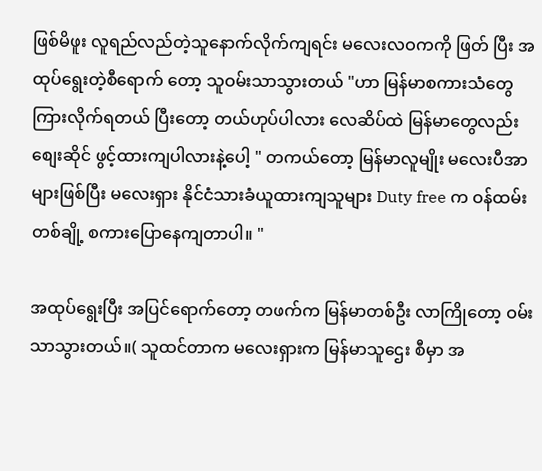ဖြစ်မိဖူး လူရည်လည်တဲ့သူနောက်လိုက်ကျရင်း မလေးလဝကကို ဖြတ် ပြီး အထုပ်ရွေးတဲ့စီရောက် တော့ သူဝမ်းသာသွားတယ် "ဟာ မြန်မာစကားသံတွေကြားလိုက်ရတယ် ပြီးတော့ တယ်ဟုပ်ပါလား လေဆိပ်ထဲ မြန်မာတွေလည်း စျေးဆိုင် ဖွင့်ထားကျပါလားနဲ့ပေါ့ " တကယ်တော့ မြန်မာလူမျိုး မလေးပီအာ များဖြစ်ပြီး မလေးရှား နိုင်ငံသားခံယူထားကျသူများ Duty free က ဝန်ထမ်းတစ်ချို့ စကားပြောနေကျတာပါ။ "

အထုပ်ရွေးပြီး အပြင်ရောက်တော့ တဖက်က မြန်မာတစ်ဦး လာကြိုတော့ ဝမ်းသာသွားတယ်။( သူထင်တာက မလေးရှားက မြန်မာသူဌေး စီမှာ အ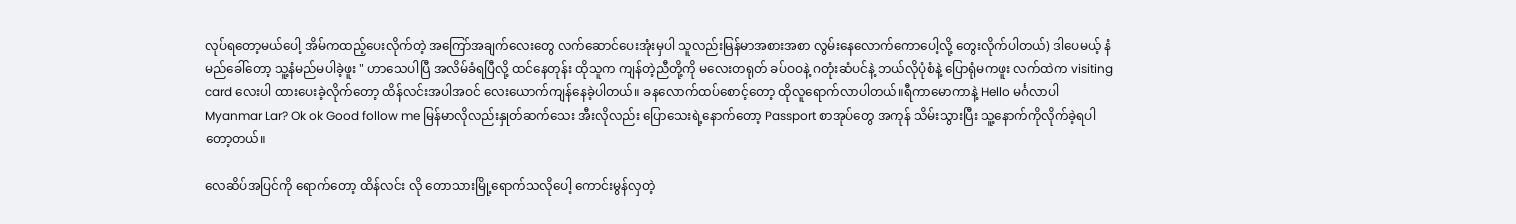လုပ်ရတော့မယ်ပေါ့ အိမ်ကထည့်ပေးလိုက်တဲ့ အကြော်အချက်လေးတွေ လက်ဆောင်ပေးအုံးမှပါ သူလည်းမြန်မာအစားအစာ လွမ်းနေလောက်ကောပေါ့လို့ တွေးလိုက်ပါတယ်) ဒါပေမယ့် နံမည်ခေါ်တော့ သူ့နံမည်မပါခဲ့ဖူး " ဟာသေပါပြီ အလိမ်ခံရပြီလို့ ထင်နေတုန်း ထိုသူက ကျန်တဲ့ညီတို့ကို မလေးတရုတ် ခပ်ဝဝနဲ့ ဂတုံးဆံပင်နဲ့ ဘယ်လိုပုံစံနဲ့ ပြောရုံမကဖူး လက်ထဲက visiting card လေးပါ ထားပေးခဲ့လိုက်တော့ ထိန်လင်းအပါအဝင် လေးယောက်ကျန်နေခဲ့ပါတယ်။ ခနလောက်ထပ်စောင့်တော့ ထိုလူရောက်လာပါတယ်။ရီကာမောကာနဲ့ Hello မင်္ဂလာပါ Myanmar Lar? Ok ok Good follow me မြန်မာလိုလည်းနှုတ်ဆက်သေး အီးလိုလည်း ပြောသေးရဲ့နောက်တော့ Passport စာအုပ်တွေ အကုန် သိမ်းသွားပြီး သူ့နောက်ကိုလိုက်ခဲ့ရပါတော့တယ်။

လေဆိပ်အပြင်ကို ရောက်တော့ ထိန်လင်း လို တောသားမြို့ရောက်သလိုပေါ့ ကောင်းမွန်လှတဲ့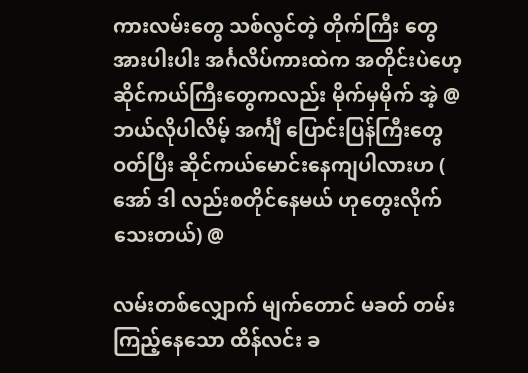ကားလမ်းတွေ သစ်လွင်တဲ့ တိုက်ကြီး တွေ အားပါးပါး အင်္ဂလိပ်ကားထဲက အတိုင်းပဲဟေ့ ဆိုင်ကယ်ကြီးတွေကလည်း မိုက်မှမိုက် အဲ့ @ဘယ်လိုပါလိမ့် အင်္ကျီ ပြောင်းပြန်ကြီးတွေ ဝတ်ပြီး ဆိုင်ကယ်မောင်းနေကျပါလားဟ ( အော် ဒါ လည်းစတိုင်နေမယ် ဟုတွေးလိုက်သေးတယ်) @

လမ်းတစ်လျှောက် မျက်တောင် မခတ် တမ်း ကြည့်နေသော ထိန်လင်း ခ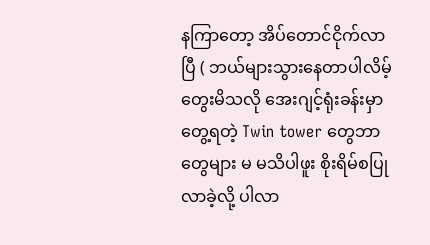နကြာတော့ အိပ်တောင်ငိုက်လာပြီ ( ဘယ်များသွားနေတာပါလိမ့်တွေးမိသလို အေးဂျင့်ရုံးခန်းမှာ တွေ့ရတဲ့ Twin tower တွေဘာတွေများ မ မသိပါဖူး စိုးရိမ်စပြုလာခဲ့လို့ ပါလာ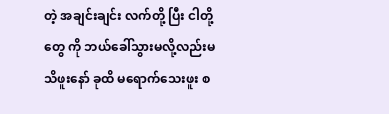တဲ့ အချင်းချင်း လက်တို့ ပြီး ငါတို့တွေ ကို ဘယ်ခေါ်သွားမလို့လည်းမသိဖူးနော် ခုထိ မရောက်သေးဖူး စ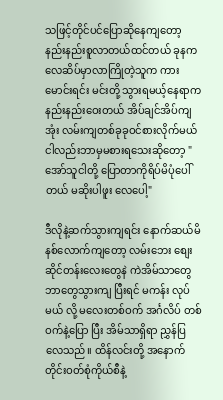သဖြင့်တိုင်ပင်ပြောဆိုနေကျတော့ နည်းနည်းစူလာတယ်ထင်တယ် ခုနက လေဆိပ်မှာလာကြိုတဲ့သူက ကားမောင်းရင်း မင်းတို့ သွားရမယ့်နေရာက နည်းနည်းဝေးတယ် အိပ်ချင်အိပ်ကျအုံး လမ်းကျတစ်ခုခုဝင်စားလိုက်မယ် ငါလည်းဘာမှမစားရသေးဆိုတော့ " အော်သူငါတို့ ပြောတာကိုရိပ်မိပုံပေါ်တယ် မဆိုးပါဖူး လေပေါ့"

ဒီလိုနဲ့ဆက်သွားကျရင်း နောက်ဆယ်မိနစ်လောက်ကျတော့ လမ်းဘေး စျေးဆိုင်တန်းလေးတွေနဲ ကဲအိမ်သာတွေဘာတွေသွားကျ ပြီးရင် မကန်း လုပ်မယ် လို့ မလေးတစ်ဝက် အင်္ဂလိပ် တစ်ဝက်နဲ့ပြော ပြီး အိမ်သာရှိရာ ညွှန်ပြလေသည်။ ထိန်လင်းတို့ အနောက်တိုင်းဝတ်စုံကိုယ်စီနဲ့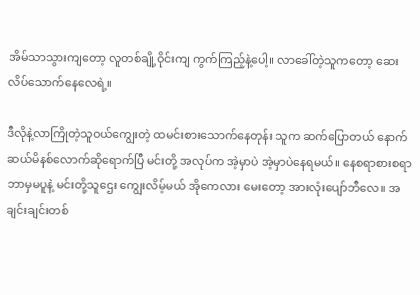အိမ်သာသွားကျတော့ လူတစ်ချို့ဝိုင်းကျ ကွက်ကြည့်နဲ့ပေါ့။ လာခေါ်တဲ့သူကတော့ ဆေးလိပ်သောက်နေလေရဲ့။

ဒီလိုနဲ့လာကြိုတဲ့သူဝယ်ကျွေးတဲ့ ထမင်းစားသောက်နေတုန်း သူက ဆက်ပြောတယ် နောက်ဆယ်မိနစ်လောက်ဆိုရောက်ပြီ မင်းတို့ အလုပ်က အဲ့မှာပဲ အဲ့မှာပဲနေရမယ်။ နေစရာစားစရာ ဘာမှမပူနဲ့ မင်းတို့သူဌေး ကျွေးလိမ့်မယ် အိုကေလား မေးတော့ အားလုံးပျော်ဘီလေ။ အချင်းချင်းတစ်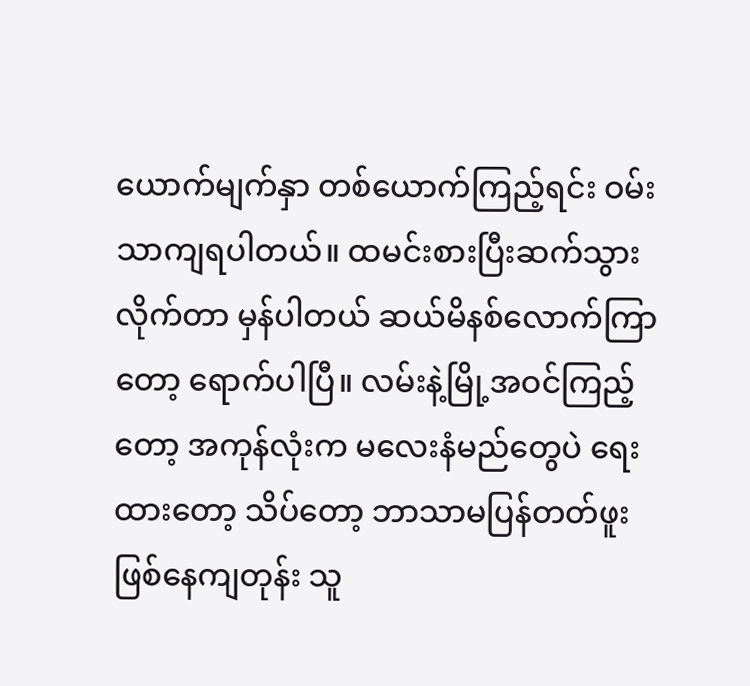ယောက်မျက်နှာ တစ်ယောက်ကြည့်ရင်း ဝမ်းသာကျရပါတယ်။ ထမင်းစားပြီးဆက်သွားလိုက်တာ မှန်ပါတယ် ဆယ်မိနစ်လောက်ကြာတော့ ရောက်ပါပြီ။ လမ်းနဲ့မြို့အဝင်ကြည့်တော့ အကုန်လုံးက မလေးနံမည်တွေပဲ ရေးထားတော့ သိပ်တော့ ဘာသာမပြန်တတ်ဖူး ဖြစ်နေကျတုန်း သူ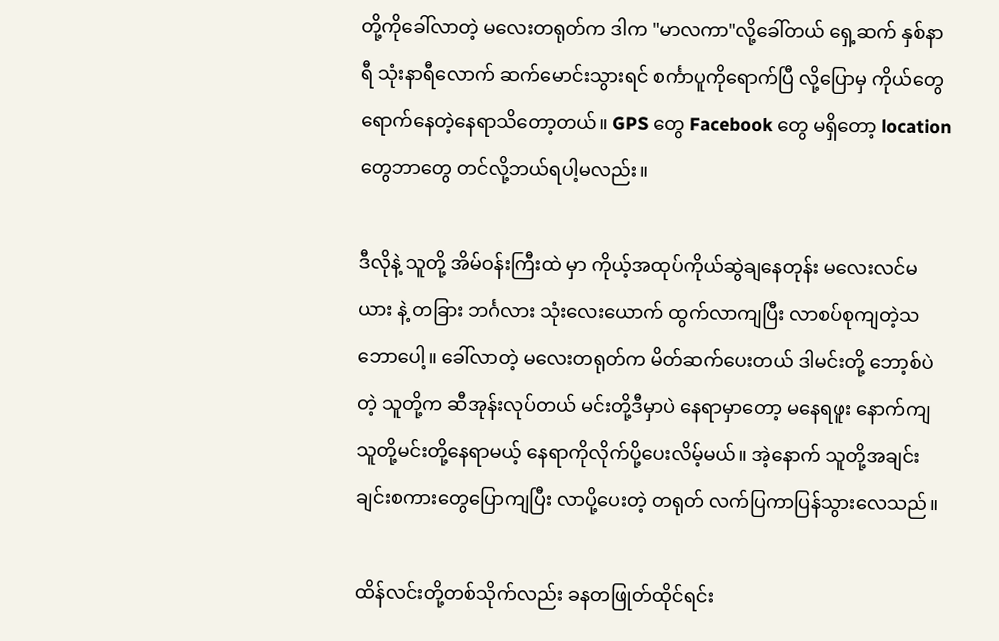တို့ကိုခေါ်လာတဲ့ မလေးတရုတ်က ဒါက "မာလကာ"လို့ခေါ်တယ် ရှေ့ဆက် နှစ်နာရီ သုံးနာရီလောက် ဆက်မောင်းသွားရင် စင်္ကာပူကိုရောက်ပြီ လို့ပြောမှ ကိုယ်တွေရောက်နေတဲ့နေရာသိတော့တယ်။ GPS တွေ Facebook တွေ မရှိတော့ location တွေဘာတွေ တင်လို့ဘယ်ရပါ့မလည်း။

ဒီလိုနဲ့ သူတို့ အိမ်ဝန်းကြီးထဲ မှာ ကိုယ့်အထုပ်ကိုယ်ဆွဲချနေတုန်း မလေးလင်မယား နဲ့ တခြား ဘင်္ဂလား သုံးလေးယောက် ထွက်လာကျပြီး လာစပ်စုကျတဲ့သဘောပေါ့။ ခေါ်လာတဲ့ မလေးတရုတ်က မိတ်ဆက်ပေးတယ် ဒါမင်းတို့ ဘော့စ်ပဲတဲ့ သူတို့က ဆီအုန်းလုပ်တယ် မင်းတို့ဒီမှာပဲ နေရာမှာတော့ မနေရဖူး နောက်ကျသူတို့မင်းတို့နေရာမယ့် နေရာကိုလိုက်ပို့ပေးလိမ့်မယ်။ အဲ့နောက် သူတို့အချင်းချင်းစကားတွေပြောကျပြီး လာပို့ပေးတဲ့ တရုတ် လက်ပြကာပြန်သွားလေသည်။

ထိန်လင်းတို့တစ်သိုက်လည်း ခနတဖြုတ်ထိုင်ရင်း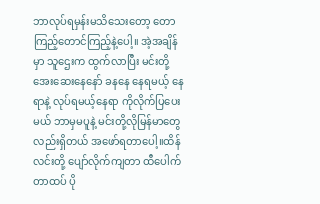ဘာလုပ်ရမှန်းမသိသေးတော့ တောကြည့်တောင်ကြည့်နဲ့ပေါ့။ အဲ့အချိန်မှာ သူဌေးက ထွက်လာပြီး မင်းတို့အေးဆေးနေနော် ခနနေ နေရမယ့် နေရာနဲ့ လုပ်ရမယ့်နေရာ ကိုလိုက်ပြပေးမယ် ဘာမှမပူနဲ့ မင်းတို့လိုမြန်မာတွေလည်းရှိတယ် အဖော်ရတာပေါ့။ထိန်လင်းတို့ ပျော်လိုက်ကျတာ ထီပေါက်တာထပ် ပို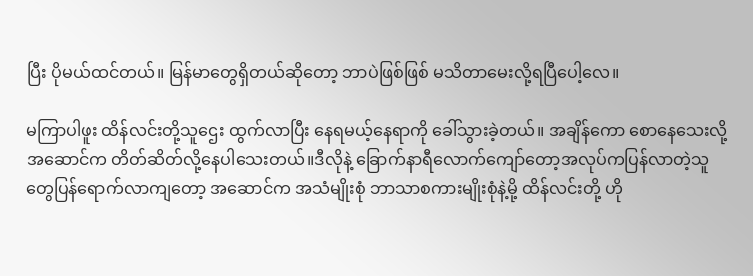ပြီး ပိုမယ်ထင်တယ်။ မြန်မာတွေရှိတယ်ဆိုတော့ ဘာပဲဖြစ်ဖြစ် မသိတာမေးလို့ရပြီပေါ့လေ။

မကြာပါဖူး ထိန်လင်းတို့သူဌေး ထွက်လာပြီး နေရမယ့်နေရာကို ခေါ်သွားခဲ့တယ်။ အချိန်ကော စောနေသေးလို့ အဆောင်က တိတ်ဆိတ်လို့နေပါသေးတယ်။ဒီလိုနဲ့ ခြောက်နာရီလောက်ကျော်တော့အလုပ်ကပြန်လာတဲ့သူတွေပြန်ရောက်လာကျတော့ အဆောင်က အသံမျိုးစုံ ဘာသာစကားမျိုးစုံနဲ့မို့ ထိန်လင်းတို့ ဟို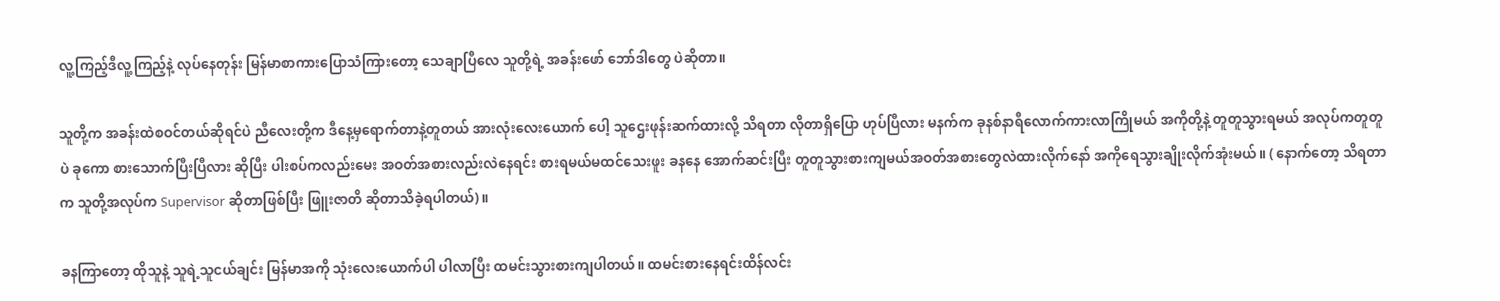လူ့ကြည့်ဒီလူ့ကြည့်နဲ့ လုပ်နေတုန်း မြန်မာစာကားပြောသံကြားတော့ သေချာပြီလေ သူတို့ရဲ့ အခန်းဖော် ဘော်ဒါတွေ ပဲဆိုတာ။

သူတို့က အခန်းထဲစဝင်တယ်ဆိုရင်ပဲ ညီလေးတို့က ဒီနေ့မှရောက်တာနဲ့တူတယ် အားလုံးလေးယောက် ပေါ့ သူဌေးဖုန်းဆက်ထားလို့ သိရတာ လိုတာရှိပြော ဟုပ်ပြီလား မနက်က ခုနစ်နာရီလောက်ကားလာကြိုမယ် အကိုတို့နဲ့ တူတူသွားရမယ် အလုပ်ကတူတူပဲ ခုကော စားသောက်ပြီးပြီလား ဆိုပြီး ပါးစပ်ကလည်းမေး အဝတ်အစားလည်းလဲနေရင်း စားရမယ်မထင်သေးဖူး ခနနေ အောက်ဆင်းပြီး တူတူသွားစားကျမယ်အဝတ်အစားတွေလဲထားလိုက်နော် အကိုရေသွားချိုးလိုက်အုံးမယ်။ ( နောက်တော့ သိရတာက သူတို့အလုပ်က Supervisor ဆိုတာဖြစ်ပြီး ဖြူးဇာတိ ဆိုတာသိခဲ့ရပါတယ်)။

ခနကြာတော့ ထိုသူနဲ့ သူရဲ့သူငယ်ချင်း မြန်မာအကို သုံးလေးယောက်ပါ ပါလာပြီး ထမင်းသွားစားကျပါတယ်။ ထမင်းစားနေရင်းထိန်လင်း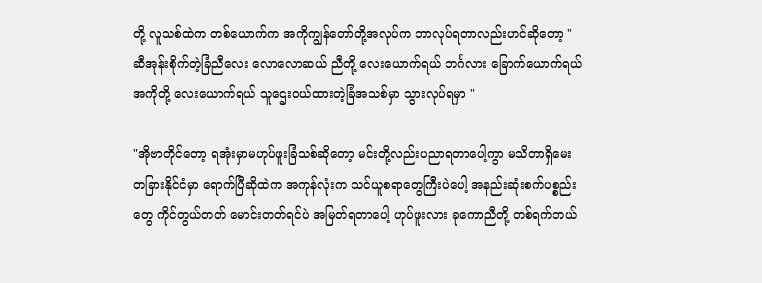တို့ လူသစ်ထဲက တစ်ယောက်က အကိုကျွန်တော်တို့အလုပ်က ဘာလုပ်ရတာလည်းဟင်ဆိုတော့ "ဆီအုန်းစိုက်တဲ့ခြံညီလေး လောလောဆယ် ညီတို့ လေးယောက်ရယ် ဘင်္ဂလား ခြောက်ယောက်ရယ် အကိုတို့ လေးယောက်ရယ် သူဌေးဝယ်ထားတဲ့ခြံအသစ်မှာ သွားလုပ်ရမှာ "

"အိုဗာတိုင်တော့ ရအုံးမှာမဟုပ်ဖူးခြံသစ်ဆိုတော့ မင်းတို့လည်းပညာရတာပေါ့ကွာ မသိတာရှိမေး တခြားနိုင်ငံမှာ ရောက်ပြီဆိုထဲက အကုန်လုံးက သင်ယူစရာတွေကြီးပဲပေါ့ အနည်းဆုံးစက်ပစ္စည်းတွေ ကိုင်တွယ်တတ် မောင်းတတ်ရင်ပဲ အမြတ်ရတာပေါ့ ဟုပ်ဖူးလား ခုကောညီတို့ တစ်ရက်ဘယ်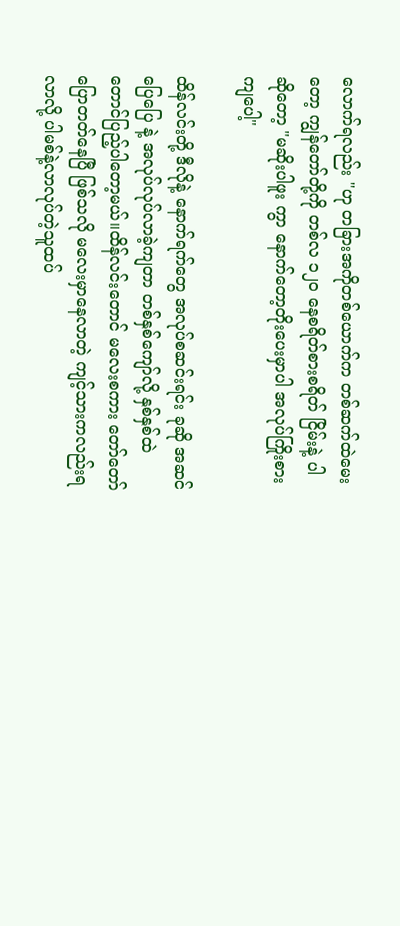လောက်ရလည်း "ဟု တခြားအကိုတစ်ယောက်က တစ်ဆက်ထဲမေးတော့ ကျွန်တော်တို့ကို တစ်လ ၁၂၀ နေစရိတ်စားစရိတ် ငြိမ်းနဲ့ ပါ ဆိုတော့ "မဆိုးပါဖူး ကွာ နောက်တော့တိုးပေးမှာပါ အလုပ်ကြိုးစားကျပေါ့"

ထိန်လင်းတို့ ဒီလိုနဲ့ နောက်ရက်တွေ အလုပ်စဆင်းရင်း ခုဆို အဆင်ပြေပြေ နဲ့ အလုပ်လုပ်လာခဲ့ကျတာ တစ်နှစ်ကျော်လို့ နှစ်နှစ်ထဲတောင်ပြည့်ပါတော့မယ်။ထိန်လင်းတောင် မလေးစကား တော်တော်ပြောတတ်နေပြီ ဖြစ်သလို မလေးမှာနေလာတဲ့ ကျင့်သားကလည်းရလာလို့ ပါမစ်နဲ့လာလုပ်တဲ့သူထပ်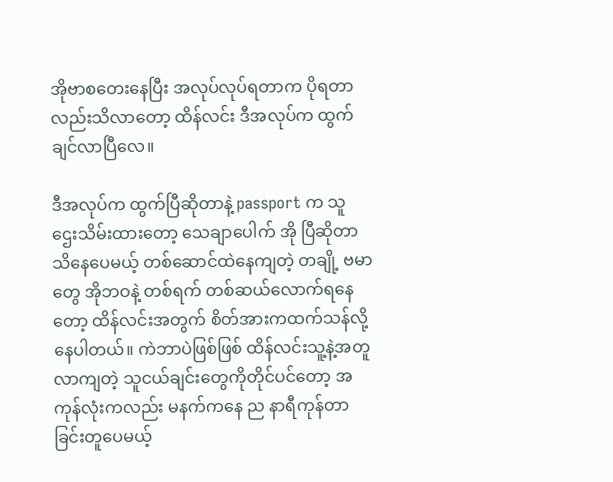အိုဗာစတေးနေပြီး အလုပ်လုပ်ရတာက ပိုရတာလည်းသိလာတော့ ထိန်လင်း ဒီအလုပ်က ထွက်ချင်လာပြီလေ။

ဒီအလုပ်က ထွက်ပြီဆိုတာနဲ့ passport က သူဌေးသိမ်းထားတော့ သေချာပေါက် အို ပြီဆိုတာသိနေပေမယ့် တစ်ဆောင်ထဲနေကျတဲ့ တချို့ ဗမာတွေ အိုဘဝနဲ့ တစ်ရက် တစ်ဆယ်လောက်ရနေတော့ ထိန်လင်းအတွက် စိတ်အားကထက်သန်လို့နေပါတယ်။ ကဲဘာပဲဖြစ်ဖြစ် ထိန်လင်းသူ့နဲ့အတူလာကျတဲ့ သူငယ်ချင်းတွေကိုတိုင်ပင်တော့ အကုန်လုံးကလည်း မနက်ကနေ ည နာရီကုန်တာခြင်းတူပေမယ့်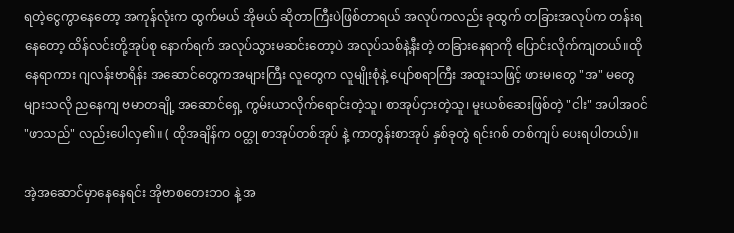ရတဲ့ငွေကွာနေတော့ အကုန်လုံးက ထွက်မယ် အိုမယ် ဆိုတာကြီးပဲဖြစ်တာရယ် အလုပ်ကလည်း ခုထွက် တခြားအလုပ်က တန်းရနေတော့ ထိန်လင်းတို့အုပ်စု နောက်ရက် အလုပ်သွားမဆင်းတော့ပဲ အလုပ်သစ်နဲ့နီးတဲ့ တခြားနေရာကို ပြောင်းလိုက်ကျတယ်။ထိုနေရာကား ဂျလန်းဗာရိန်း အဆောင်တွေကအများကြီး လူတွေက လူမျိုးစုံနဲ့ ပျော်စရာကြီး အထူးသဖြင့် ဖားမ၊တွေ "အ" မတွေ များသလို ညနေကျ ဗမာတချို့ အဆောင်ရှေ့ ကွမ်းယာလိုက်ရောင်းတဲ့သူ၊ စာအုပ်ငှားတဲ့သူ၊ မူးယစ်ဆေးဖြစ်တဲ့ "ငါး" အပါအဝင် "ဖာသည်" လည်းပေါလှ၏။ ( ထိုအချိန်က ဝတ္ထု စာအုပ်တစ်အုပ် နဲ့ ကာတွန်းစာအုပ် နှစ်ခုတွဲ ရင်းဂစ် တစ်ကျပ် ပေးရပါတယ်)။

အဲ့အဆောင်မှာနေနေရင်း အိုဗာစတေးဘဝ နဲ့ အ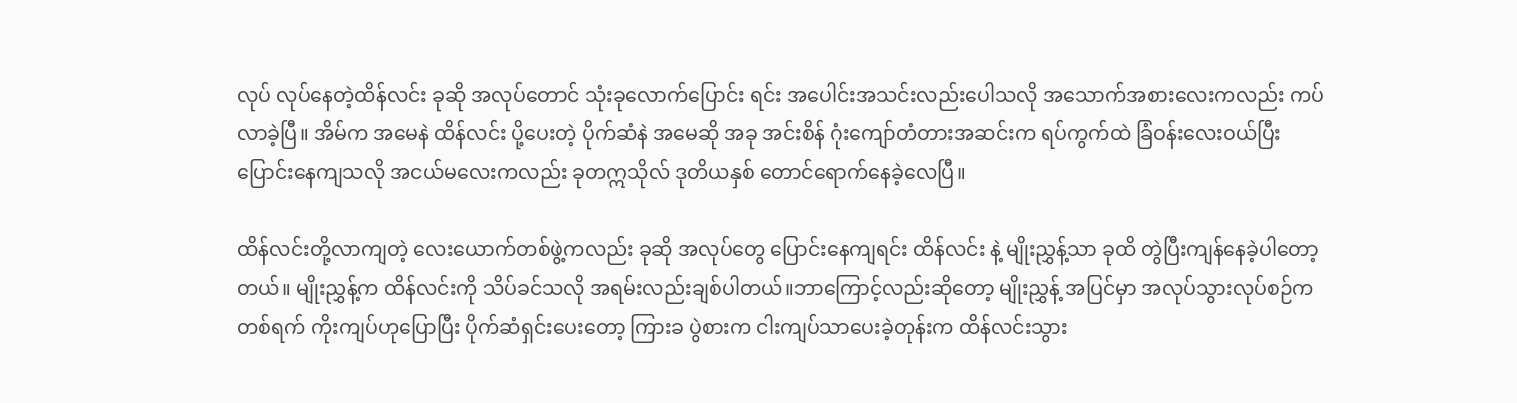လုပ် လုပ်နေတဲ့ထိန်လင်း ခုဆို အလုပ်တောင် သုံးခုလောက်ပြောင်း ရင်း အပေါင်းအသင်းလည်းပေါသလို အသောက်အစားလေးကလည်း ကပ်လာခဲ့ပြီ။ အိမ်က အမေနဲ ထိန်လင်း ပို့ပေးတဲ့ ပိုက်ဆံနဲ အမေဆို အခု အင်းစိန် ဂုံးကျော်တံတားအဆင်းက ရပ်ကွက်ထဲ ခြံဝန်းလေးဝယ်ပြီး ပြောင်းနေကျသလို အငယ်မလေးကလည်း ခုတဣသိုလ် ဒုတိယနှစ် တောင်ရောက်နေခဲ့လေပြီ။

ထိန်လင်းတို့လာကျတဲ့ လေးယောက်တစ်ဖွဲ့ကလည်း ခုဆို အလုပ်တွေ ပြောင်းနေကျရင်း ထိန်လင်း နဲ့ မျိုးညွှန့်သာ ခုထိ တွဲပြီးကျန်နေခဲ့ပါတော့တယ်။ မျိုးညွှန့်က ထိန်လင်းကို သိပ်ခင်သလို အရမ်းလည်းချစ်ပါတယ်။ဘာကြောင့်လည်းဆိုတော့ မျိုးညွှန့် အပြင်မှာ အလုပ်သွားလုပ်စဉ်က တစ်ရက် ကိုးကျပ်ဟုပြောပြီး ပိုက်ဆံရှင်းပေးတော့ ကြားခ ပွဲစားက ငါးကျပ်သာပေးခဲ့တုန်းက ထိန်လင်းသွား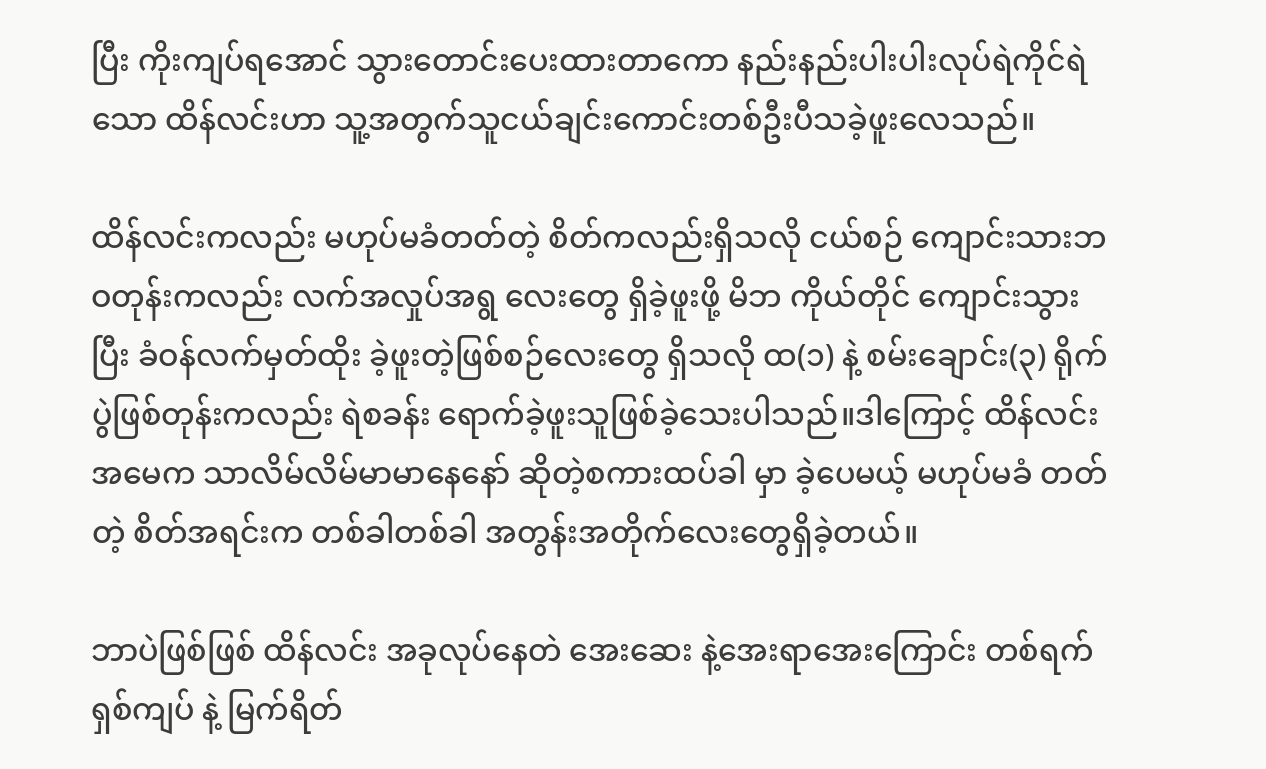ပြီး ကိုးကျပ်ရအောင် သွားတောင်းပေးထားတာကော နည်းနည်းပါးပါးလုပ်ရဲကိုင်ရဲသော ထိန်လင်းဟာ သူ့အတွက်သူငယ်ချင်းကောင်းတစ်ဦးပီသခဲ့ဖူးလေသည်။

ထိန်လင်းကလည်း မဟုပ်မခံတတ်တဲ့ စိတ်ကလည်းရှိသလို ငယ်စဉ် ကျောင်းသားဘဝတုန်းကလည်း လက်အလှုပ်အရွ လေးတွေ ရှိခဲ့ဖူးဖို့ မိဘ ကိုယ်တိုင် ကျောင်းသွားပြီး ခံဝန်လက်မှတ်ထိုး ခဲ့ဖူးတဲ့ဖြစ်စဉ်လေးတွေ ရှိသလို ထ(၁) နဲ့ စမ်းချောင်း(၃) ရိုက်ပွဲဖြစ်တုန်းကလည်း ရဲစခန်း ရောက်ခဲ့ဖူးသူဖြစ်ခဲ့သေးပါသည်။ဒါကြောင့် ထိန်လင်းအမေက သာလိမ်လိမ်မာမာနေနော် ဆိုတဲ့စကားထပ်ခါ မှာ ခဲ့ပေမယ့် မဟုပ်မခံ တတ် တဲ့ စိတ်အရင်းက တစ်ခါတစ်ခါ အတွန်းအတိုက်လေးတွေရှိခဲ့တယ်။

ဘာပဲဖြစ်ဖြစ် ထိန်လင်း အခုလုပ်နေတဲ အေးဆေး နဲ့အေးရာအေးကြောင်း တစ်ရက် ရှစ်ကျပ် နဲ့ မြက်ရိတ်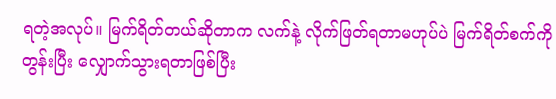ရတဲ့အလုပ်။ မြက်ရိတ်တယ်ဆိုတာက လက်နဲ့ လိုက်ဖြတ်ရတာမဟုပ်ပဲ မြက်ရိတ်စက်ကို တွန်းပြီး လျှောက်သွားရတာဖြစ်ပြီး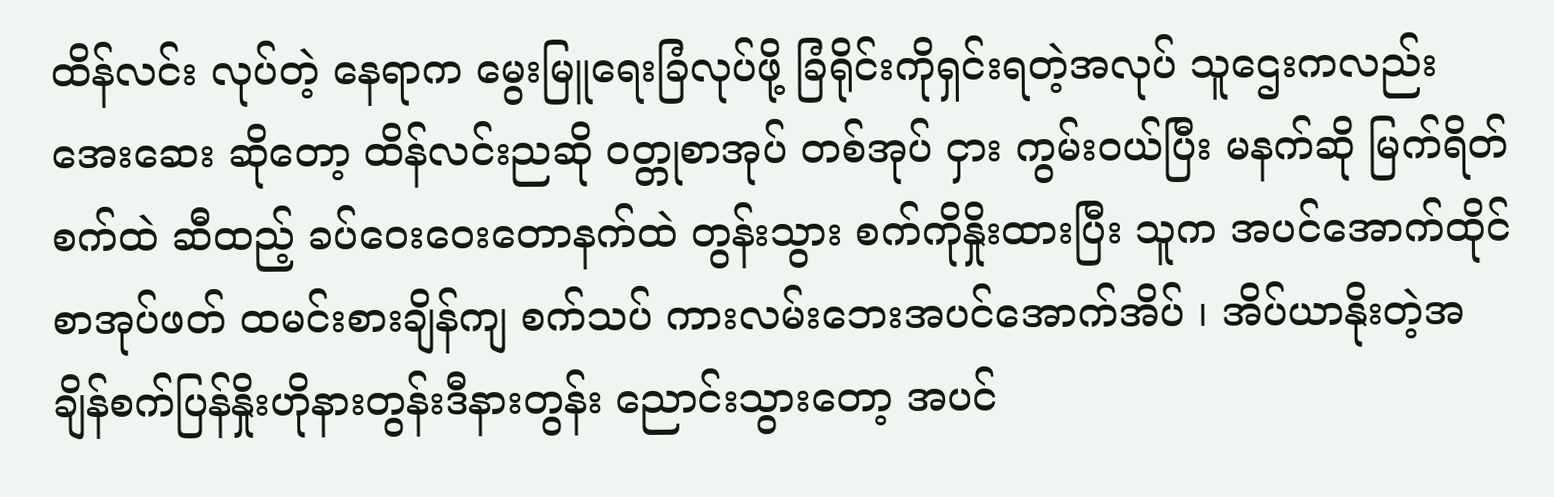ထိန်လင်း လုပ်တဲ့ နေရာက မွေးမြူရေးခြံလုပ်ဖို့ ခြံရိုင်းကိုရှင်းရတဲ့အလုပ် သူဌေးကလည်းအေးဆေး ဆိုတော့ ထိန်လင်းညဆို ဝတ္တုစာအုပ် တစ်အုပ် ငှား ကွမ်းဝယ်ပြီး မနက်ဆို မြက်ရိတ်စက်ထဲ ဆီထည့် ခပ်ဝေးဝေးတောနက်ထဲ တွန်းသွား စက်ကိုနှိုးထားပြီး သူက အပင်အောက်ထိုင် စာအုပ်ဖတ် ထမင်းစားချိန်ကျ စက်သပ် ကားလမ်းဘေးအပင်အောက်အိပ် ၊ အိပ်ယာနိုးတဲ့အချိန်စက်ပြန်နှိုးဟိုနားတွန်းဒီနားတွန်း ညောင်းသွားတော့ အပင်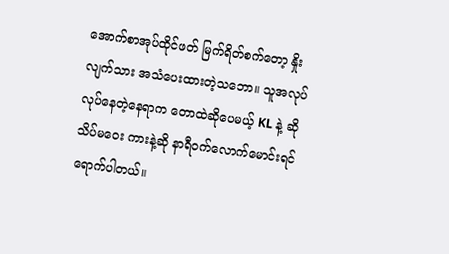အောက်စာအုပ်ထိုင်ဖတ် မြက်ရိတ်စက်တော့ နှိုးလျက်သား အသံပေးထားတဲ့သဘော။ သူအလုပ်လုပ်နေတဲ့နေရာက တောထဲဆိုပေမယ့် KL နဲ့ ဆို သိပ်မဝေး ကားနဲ့ဆို နာရီဝက်လောက်မောင်းရင်ရောက်ပါတယ်။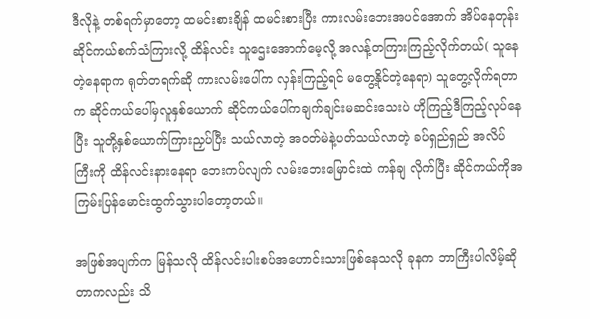ဒီလိုနဲ့ တစ်ရက်မှာတော့ ထမင်းစားချိန် ထမင်းစားပြီး ကားလမ်းဘေးအပင်အောက် အိပ်နေတုန်း ဆိုင်ကယ်စက်သံကြားလို့ ထိန်လင်း သူဌေးအောက်မေ့လို့ အလန့်တကြားကြည့်လိုက်တယ်( သူနေတဲ့နေရာက ရုတ်တရက်ဆို ကားလမ်းပေါ်က လှန်းကြည့်ရင် မတွေ့နိုင်တဲ့နေရာ) သူတွေ့လိုက်ရတာက ဆိုင်ကယ်ပေါ်မှလူနှစ်ယောက် ဆိုင်ကယ်ပေါ်ကချက်ချင်းမဆင်းသေးပဲ ဟိုကြည့်ဒီကြည့်လုပ်နေပြီး သူတို့နှစ်ယောက်ကြားညှပ်ပြီး သယ်လာတဲ့ အဝတ်မဲနဲ့ပတ်သယ်လာတဲ့ ခပ်ရှည်ရှည် အလိပ်ကြီးကို ထိန်လင်းနားနေရာ ဘေးကပ်လျက် လမ်းဘေးမြောင်းထဲ ကန်ချ လိုက်ပြီး ဆိုင်ကယ်ကိုအကြမ်းပြန်မောင်းထွက်သွားပါတော့တယ်။

အဖြစ်အပျက်က မြန်သလို ထိန်လင်းပါးစပ်အဟောင်းသားဖြစ်နေသလို ခုနက ဘာကြီးပါလိမ့်ဆိုတာကလည်း သိ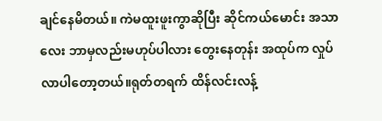ချင်နေမိတယ်။ ကဲမထူးဖူးကွာဆိုပြီး ဆိုင်ကယ်မောင်း အသာလေး ဘာမှလည်းမဟုပ်ပါလား တွေးနေတုန်း အထုပ်က လှုပ်လာပါတော့တယ်။ရုတ်တရက် ထိန်လင်းလန့်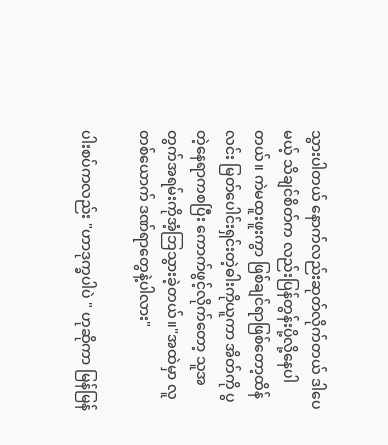သွားပါတယ် နောက်လည်းဆုတ်လိုက်တယ် ဒါပေမယ့် သိချင်စိတ်က လည်းပြန်တွန်းပို့လို့နေပါတယ်။ ကဲမထူးဖူးကွာ ဖြစ်ချင်ရာဖြစ်တော့ထိန်လင်း မြတ်ပေါင်းရှင်းတဲ့ဓါးကိုယူကာ အိတ်ကို ပွတဲ့နေရာကစပြီး ကောက်ဖွင့်လိုက်တော့ သူအတွက်အရမ်းကိုအံ့ဘြသွားခဲ့တယ်။"အထဲမှာ လူ တစ်ယောက် ဒဏ်ရာတွေနဲ့ပါလား"

ပါးစပ်ကလည်း "ဟာဒုက္ခပါပဲ " ဟုဆိုကာ မြန်မြန်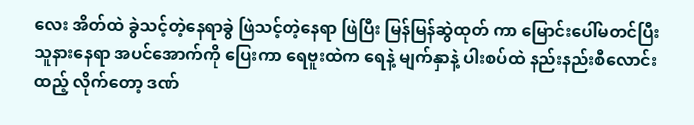လေး အိတ်ထဲ ခွဲသင့်တဲ့နေရာခွဲ ဖြဲသင့်တဲ့နေရာ ဖြဲပြီး မြန်မြန်ဆွဲထုတ် ကာ မြောင်းပေါ်မတင်ပြီး သူနားနေရာ အပင်အောက်ကို ပြေးကာ ရေဗူးထဲက ရေနဲ့ မျက်နှာနဲ့ ပါးစပ်ထဲ နည်းနည်းစီလောင်းထည့် လိုက်တော့ ဒဏ်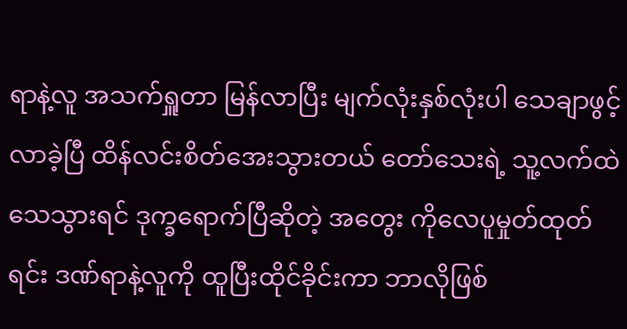ရာနဲ့လူ အသက်ရှူတာ မြန်လာပြီး မျက်လုံးနှစ်လုံးပါ သေချာဖွင့်လာခဲ့ပြီ ထိန်လင်းစိတ်အေးသွားတယ် တော်သေးရဲ့ သူ့လက်ထဲသေသွားရင် ဒုက္ခရောက်ပြီဆိုတဲ့ အတွေး ကိုလေပူမှုတ်ထုတ်ရင်း ဒဏ်ရာနဲ့လူကို ထူပြီးထိုင်ခိုင်းကာ ဘာလိုဖြစ်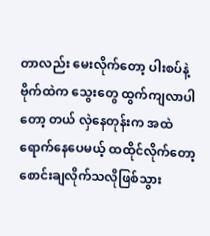တာလည်း မေးလိုက်တော့ ပါးစပ်နဲ့ ဗိုက်ထဲက သွေးတွေ ထွက်ကျလာပါတော့ တယ် လှဲနေတုန်းက အထဲရောက်နေပေမယ့် ထထိုင်လိုက်တော့ စောင်းချလိုက်သလိုဖြစ်သွား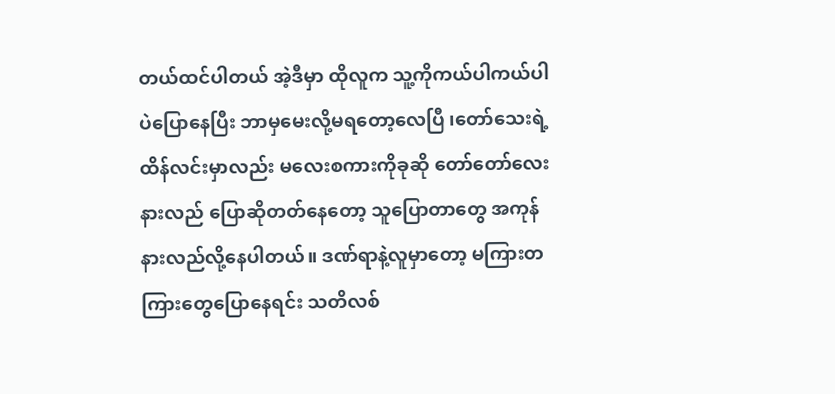တယ်ထင်ပါတယ် အဲ့ဒီမှာ ထိုလူက သူ့ကိုကယ်ပါကယ်ပါ ပဲပြောနေပြီး ဘာမှမေးလို့မရတော့လေပြီ ၊တော်သေးရဲ့ ထိန်လင်းမှာလည်း မလေးစကားကိုခုဆို တော်တော်လေးနားလည် ပြောဆိုတတ်နေတော့ သူပြောတာတွေ အကုန်နားလည်လို့နေပါတယ်။ ဒဏ်ရာနဲ့လူမှာတော့ မကြားတကြားတွေပြောနေရင်း သတိလစ်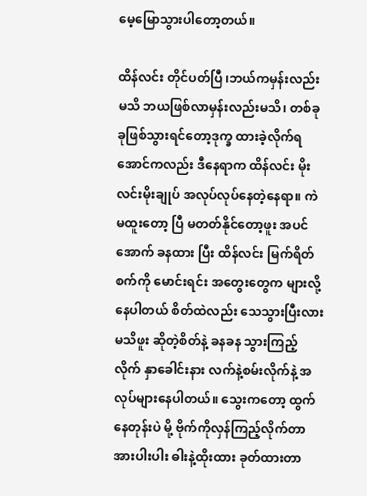မေ့မြောသွားပါတော့တယ်။

ထိန်လင်း တိုင်ပတ်ပြီ ၊ဘယ်ကမှန်းလည်းမသိ ဘယဖြစ်လာမှန်းလည်းမသိ၊ တစ်ခုခုဖြစ်သွားရင်တော့ဒုက္ခ ထားခဲ့လိုက်ရအောင်ကလည်း ဒီနေရာက ထိန်လင်း မိုးလင်းမိုးချုပ် အလုပ်လုပ်နေတဲ့နေရာ။ ကဲမထူးတော့ ပြီ မတတ်နိုင်တော့ဖူး အပင်အောက် ခနထား ပြီး ထိန်လင်း မြက်ရိတ်စက်ကို မောင်းရင်း အတွေးတွေက များလို့နေပါတယ် စိတ်ထဲလည်း သေသွားပြီးလားမသိဖူး ဆိုတဲ့စိတ်နဲ့ ခနခန သွားကြည့်လိုက် နှာခေါင်းနား လက်နဲ့စမ်းလိုက်နဲ့ အလုပ်များနေပါတယ်။ သွေးကတော့ ထွက်နေတုန်းပဲ မို့ ဗိုက်ကိုလှန်ကြည့်လိုက်တာ အားပါးပါး ဓါးနဲ့ထိုးထား ခုတ်ထားတာ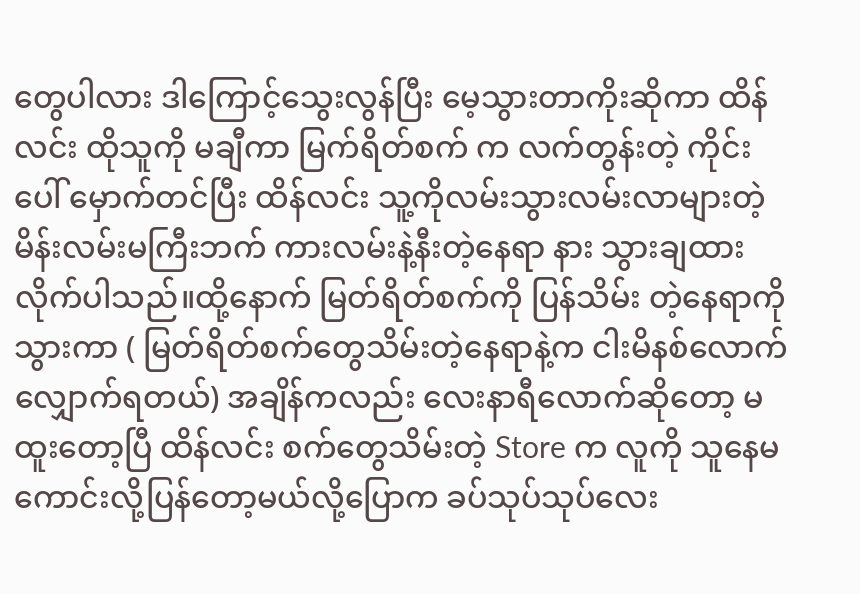တွေပါလား ဒါကြောင့်သွေးလွန်ပြီး မေ့သွားတာကိုးဆိုကာ ထိန်လင်း ထိုသူကို မချီကာ မြက်ရိတ်စက် က လက်တွန်းတဲ့ ကိုင်းပေါ် မှောက်တင်ပြီး ထိန်လင်း သူ့ကိုလမ်းသွားလမ်းလာများတဲ့ မိန်းလမ်းမကြီးဘက် ကားလမ်းနဲ့နီးတဲ့နေရာ နား သွားချထားလိုက်ပါသည်။ထို့နောက် မြတ်ရိတ်စက်ကို ပြန်သိမ်း တဲ့နေရာကို သွားကာ ( မြတ်ရိတ်စက်တွေသိမ်းတဲ့နေရာနဲ့က ငါးမိနစ်လောက် လျှောက်ရတယ်) အချိန်ကလည်း လေးနာရီလောက်ဆိုတော့ မထူးတော့ပြီ ထိန်လင်း စက်တွေသိမ်းတဲ့ Store က လူကို သူနေမကောင်းလို့ပြန်တော့မယ်လို့ပြောက ခပ်သုပ်သုပ်လေး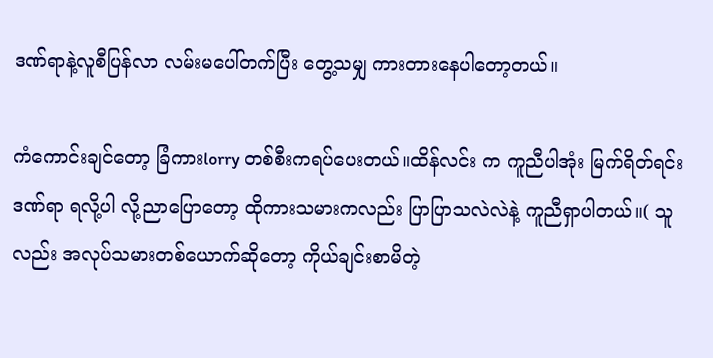ဒဏ်ရာနဲ့လူစီပြန်လာ လမ်းမပေါ်တက်ပြီး တွေ့သမျှ ကားတားနေပါတော့တယ်။

ကံကောင်းချင်တော့ ခြံကားlorry တစ်စီးကရပ်ပေးတယ်။ထိန်လင်း က ကူညီပါအုံး မြက်ရိတ်ရင်း ဒဏ်ရာ ရလို့ပါ လို့ညာပြောတော့ ထိုကားသမားကလည်း ပြာပြာသလဲလဲနဲ့ ကူညီရှာပါတယ်။( သူလည်း အလုပ်သမားတစ်ယောက်ဆိုတော့ ကိုယ်ချင်းစာမိတဲ့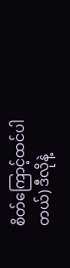စိတ်ကြောင့်ထင်ပါတယ်) ဒီလိုနဲ့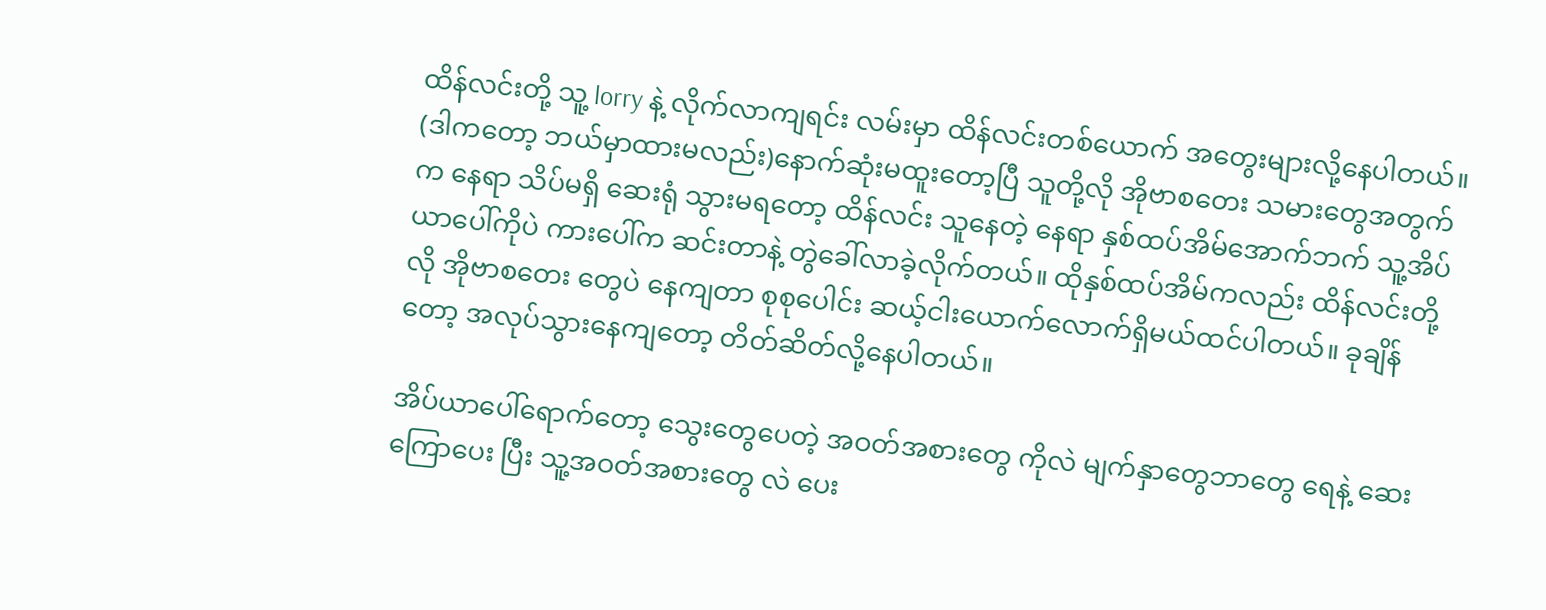ထိန်လင်းတို့ သူ့ lorry နဲ့ လိုက်လာကျရင်း လမ်းမှာ ထိန်လင်းတစ်ယောက် အတွေးများလို့နေပါတယ်။ (ဒါကတော့ ဘယ်မှာထားမလည်း)နောက်ဆုံးမထူးတော့ပြီ သူတို့လို အိုဗာစတေး သမားတွေအတွက်က နေရာ သိပ်မရှိ ဆေးရုံ သွားမရတော့ ထိန်လင်း သူနေတဲ့ နေရာ နှစ်ထပ်အိမ်အောက်ဘက် သူ့အိပ်ယာပေါ်ကိုပဲ ကားပေါ်က ဆင်းတာနဲ့ တွဲခေါ်လာခဲ့လိုက်တယ်။ ထိုနှစ်ထပ်အိမ်ကလည်း ထိန်လင်းတို့လို အိုဗာစတေး တွေပဲ နေကျတာ စုစုပေါင်း ဆယ့်ငါးယောက်လောက်ရှိမယ်ထင်ပါတယ်။ ခုချိန်တော့ အလုပ်သွားနေကျတော့ တိတ်ဆိတ်လို့နေပါတယ်။

အိပ်ယာပေါ်ရောက်တော့ သွေးတွေပေတဲ့ အဝတ်အစားတွေ ကိုလဲ မျက်နှာတွေဘာတွေ ရေနဲ့ ဆေးကြောပေး ပြီး သူ့အဝတ်အစားတွေ လဲ ပေး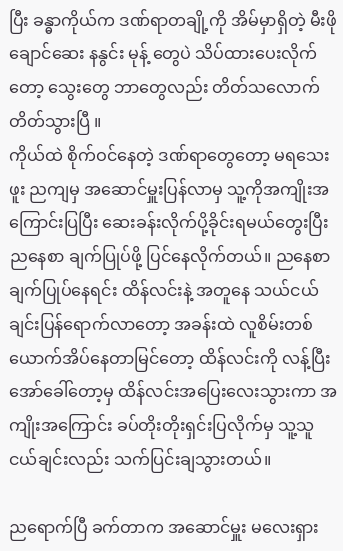ပြီး ခန္ဓာကိုယ်က ဒဏ်ရာတချို့ကို အိမ်မှာရှိတဲ့ မီးဖိုချောင်ဆေး နနွင်း မုန့် တွေပဲ သိပ်ထားပေးလိုက်တော့ သွေးတွေ ဘာတွေလည်း တိတ်သလောက်တိတ်သွားပြီ ။
ကိုယ်ထဲ စိုက်ဝင်နေတဲ့ ဒဏ်ရာတွေတော့ မရသေးဖူး ညကျမှ အဆောင်မှူးပြန်လာမှ သူ့ကိုအကျိုးအကြောင်းပြပြီး ဆေးခန်းလိုက်ပို့ခိုင်းရမယ်တွေးပြီး ညနေစာ ချက်ပြုပ်ဖို့ ပြင်နေလိုက်တယ်။ ညနေစာ ချက်ပြုပ်နေရင်း ထိန်လင်းနဲ့ အတူနေ သယ်ငယ်ချင်းပြန်ရောက်လာတော့ အခန်းထဲ လူစိမ်းတစ်ယောက်အိပ်နေတာမြင်တော့ ထိန်လင်းကို လန့်ပြီး အော်ခေါ်တော့မှ ထိန်လင်းအပြေးလေးသွားကာ အကျိုးအကြောင်း ခပ်တိုးတိုးရှင်းပြလိုက်မှ သူ့သူငယ်ချင်းလည်း သက်ပြင်းချသွားတယ်။

ညရောက်ပြီ ခက်တာက အဆောင်မှူး မလေးရှား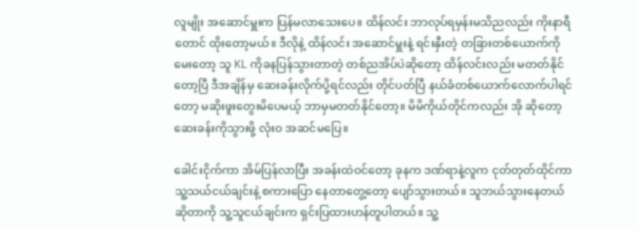လူမျိုး အဆောင်မှူးက ပြန်မလာသေးပေ။ ထိန်လင်း ဘာလုပ်ရမှန်းမသိညလည်း ကိုးနာရီတောင် ထိုးတော့မယ်။ ဒီလိုနဲ့ ထိန်လင်း အဆောင်မှူးနဲ့ ရင်းနှီးတဲ့ တခြားတစ်ယောက်ကိုမေးတော့ သူ KL ကိုခနပြန်သွားတာတဲ့ တစ်ညအိပ်ပဲဆိုတော့ ထိန်လင်းလည်း မတတ်နိုင်တော့ပြီ ဒီအချိန်မှ ဆေးခန်းလိုက်ပို့ရင်လည်း တိုင်ပတ်ပြီ နယ်ခံတစ်ယောက်လောက်ပါရင်တော့ မဆိုးဖူးတွေးမိပေမယ့် ဘာမှမတတ်နိုင်တော့။ မိမိကိုယ်တိုင်ကလည်း အို ဆိုတော့ ဆေးခန်းကိုသွားဖို့ လုံးဝ အဆင်မပြေ။

ခေါင်းငိုက်ကာ အိမ်ပြန်လာပြီး အခန်းထဲဝင်တော့ ခုနက ဒဏ်ရာနဲ့လူက ငုတ်တုတ်ထိုင်ကာ သူ့သယ်ငယ်ချင်းနဲ့ စကားပြော နေတာတွေ့တော့ ပျော်သွားတယ်။ သူဘယ်သွားနေတယ်ဆိုတာကို သူ့သူငယ်ချင်းက ရှင်းပြထားဟန်တူပါတယ်။ သူ့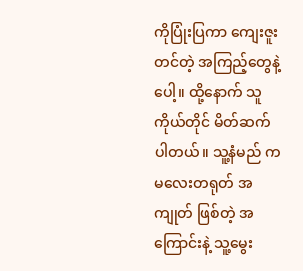ကိုပြုံးပြကာ ကျေးဇူးတင်တဲ့ အကြည့်တွေနဲ့ပေါ့။ ထို့နောက် သူကိုယ်တိုင် မိတ်ဆက် ပါတယ်။ သူ့နံမည် က မလေးတရုတ် အကျုတ် ဖြစ်တဲ့ အကြောင်းနဲ့ သူ့မွေး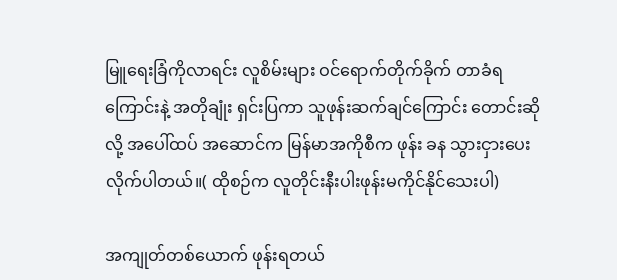မြူရေးခြံကိုလာရင်း လူစိမ်းများ ဝင်ရောက်တိုက်ခိုက် တာခံရကြောင်းနဲ့ အတိုချုံး ရှင်းပြကာ သူဖုန်းဆက်ချင်ကြောင်း တောင်းဆိုလို့ အပေါ်ထပ် အဆောင်က မြန်မာအကိုစီက ဖုန်း ခန သွားငှားပေးလိုက်ပါတယ်။( ထိုစဉ်က လူတိုင်းနီးပါးဖုန်းမကိုင်နိုင်သေးပါ)

အကျုတ်တစ်ယောက် ဖုန်းရတယ်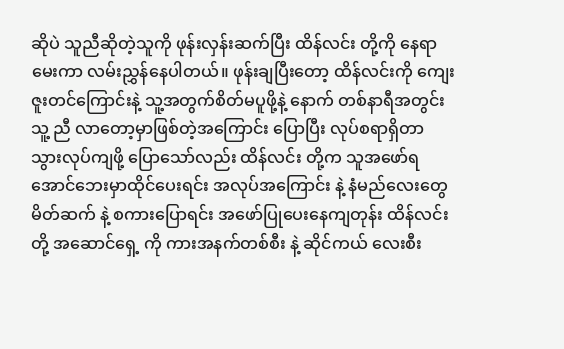ဆိုပဲ သူညီဆိုတဲ့သူကို ဖုန်းလှန်းဆက်ပြီး ထိန်လင်း တို့ကို နေရာမေးကာ လမ်းညွှန်နေပါတယ်။ ဖုန်းချပြီးတော့ ထိန်လင်းကို ကျေးဇူးတင်ကြောင်းနဲ့ သူ့အတွက်စိတ်မပူဖို့နဲ့ နောက် တစ်နာရီအတွင်း သူ့ ညီ လာတော့မှာဖြစ်တဲ့အကြောင်း ပြောပြီး လုပ်စရာရှိတာ သွားလုပ်ကျဖို့ ပြောသော်လည်း ထိန်လင်း တို့က သူအဖော်ရအောင်ဘေးမှာထိုင်ပေးရင်း အလုပ်အကြောင်း နဲ့ နံမည်လေးတွေမိတ်ဆက် နဲ့ စကားပြောရင်း အဖော်ပြုပေးနေကျတုန်း ထိန်လင်းတို့ အဆောင်ရှေ့ ကို ကားအနက်တစ်စီး နဲ့ ဆိုင်ကယ် လေးစီး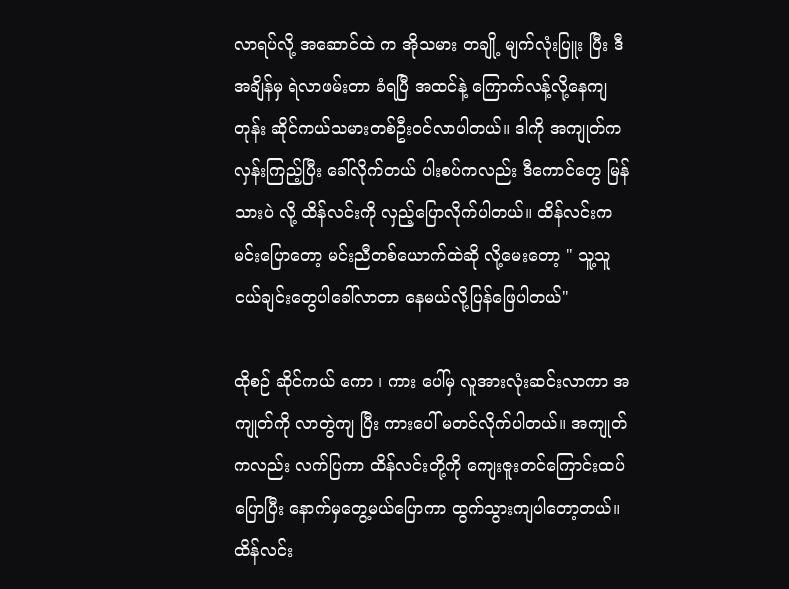လာရပ်လို့ အဆောင်ထဲ က အိုသမား တချို့ မျက်လုံးပြူး ပြီး ဒီအချိန်မှ ရဲလာဖမ်းတာ ခံရပြီ အထင်နဲ့ ကြောက်လန့်လို့နေကျတုန်း ဆိုင်ကယ်သမားတစ်ဦးဝင်လာပါတယ်။ ဒါကို အကျုတ်က လှန်းကြည့်ပြီး ခေါ်လိုက်တယ် ပါးစပ်ကလည်း ဒီကောင်တွေ မြန်သားပဲ လို့ ထိန်လင်းကို လှည့်ပြောလိုက်ပါတယ်။ ထိန်လင်းက မင်းပြောတော့ မင်းညီတစ်ယောက်ထဲဆို လို့မေးတော့ " သူ့သူငယ်ချင်းတွေပါခေါ်လာတာ နေမယ်လို့ပြန်ဖြေပါတယ်"

ထိုစဉ် ဆိုင်ကယ် ကော ၊ ကား ပေါ်မှ လူအားလုံးဆင်းလာကာ အကျုတ်ကို လာတွဲကျ ပြီး ကားပေါ် မတင်လိုက်ပါတယ်။ အကျုတ်ကလည်း လက်ပြကာ ထိန်လင်းတို့ကို ကျေးဇူးတင်ကြောင်းထပ်ပြောပြီး နောက်မှတွေ့မယ်ပြောကာ ထွက်သွားကျပါတော့တယ်။ ထိန်လင်း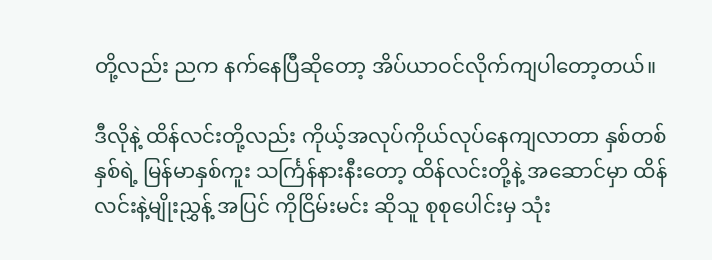တို့လည်း ညက နက်နေပြီဆိုတော့ အိပ်ယာဝင်လိုက်ကျပါတော့တယ်။

ဒီလိုနဲ့ ထိန်လင်းတို့လည်း ကိုယ့်အလုပ်ကိုယ်လုပ်နေကျလာတာ နှစ်တစ်နှစ်ရဲ့ မြန်မာနှစ်ကူး သင်္ကြန်နားနီးတော့ ထိန်လင်းတို့နဲ့ အဆောင်မှာ ထိန်လင်းနဲ့မျိုးညွှန့် အပြင် ကိုငြိမ်းမင်း ဆိုသူ စုစုပေါင်းမှ သုံး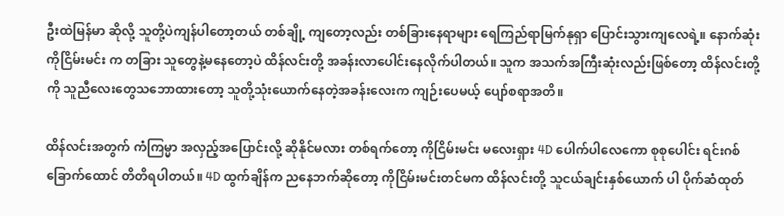ဦးထဲမြန်မာ ဆိုလို့ သူတို့ပဲကျန်ပါတော့တယ် တစ်ချို့ ကျတော့လည်း တစ်ခြားနေရာများ ရေကြည်ရာမြက်နုရှာ ပြောင်းသွားကျလေရဲ့။ နောက်ဆုံး ကိုငြိမ်းမင်း က တခြား သူတွေနဲ့မနေတော့ပဲ ထိန်လင်းတို့ အခန်းလာပေါင်းနေလိုက်ပါတယ်။ သူက အသက်အကြီးဆုံးလည်းဖြစ်တော့ ထိန်လင်းတို့ကို သူညီလေးတွေသဘောထားတော့ သူတို့သုံးယောက်နေတဲ့အခန်းလေးက ကျဉ်းပေမယ့် ပျော်စရာအတိ။

ထိန်လင်းအတွက် ကံကြမ္မာ အလှည့်အပြောင်းလို့ ဆိုနိုင်မလား တစ်ရက်တော့ ကိုငြိမ်းမင်း မလေးရှား 4D ပေါက်ပါလေကော စုစုပေါင်း ရင်းဂစ် ခြောက်ထောင် တိတိရပါတယ်။ 4D ထွက်ချိန်က ညနေဘက်ဆိုတော့ ကိုငြိမ်းမင်းတင်မက ထိန်လင်းတို့ သူငယ်ချင်းနှစ်ယောက် ပါ ပိုက်ဆံထုတ်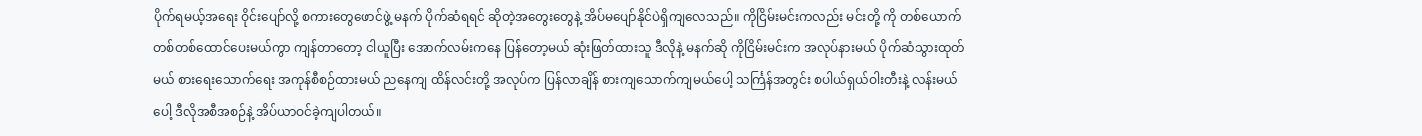ပိုက်ရမယ့်အရေး ဝိုင်းပျော်လို့ စကားတွေဖောင်ဖွဲ့ မနက် ပိုက်ဆံရရင် ဆိုတဲ့အတွေးတွေနဲ့ အိပ်မပျော်နိုင်ပဲရှိကျလေသည်။ ကိုငြိမ်းမင်းကလည်း မင်းတို့ ကို တစ်ယောက် တစ်တစ်ထောင်ပေးမယ်ကွာ ကျန်တာတော့ ငါယူပြီး အောက်လမ်းကနေ ပြန်တော့မယ် ဆုံးဖြတ်ထားသူ ဒီလိုနဲ့ မနက်ဆို ကိုငြိမ်းမင်းက အလုပ်နားမယ် ပိုက်ဆံသွားထုတ်မယ် စားရေးသောက်ရေး အကုန်စီစဉ်ထားမယ် ညနေကျ ထိန်လင်းတို့ အလုပ်က ပြန်လာချိန် စားကျသောက်ကျမယ်ပေါ့ သင်္ကြန်အတွင်း စပါယ်ရှယ်ဝါးတီးနဲ့ လန်းမယ် ပေါ့ ဒီလိုအစီအစဉ်နဲ့ အိပ်ယာဝင်ခဲ့ကျပါတယ်။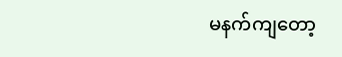မနက်ကျတော့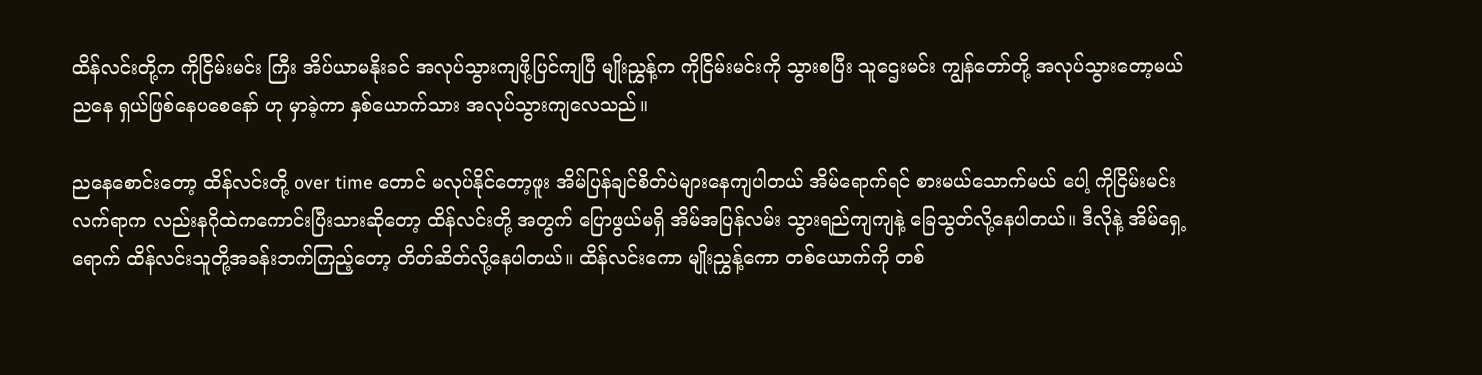ထိန်လင်းတို့က ကိုငြိမ်းမင်း ကြီး အိပ်ယာမနိုးခင် အလုပ်သွားကျဖို့ပြင်ကျပြီ မျိုးညွှန့်က ကိုငြိမ်းမင်းကို သွားစပြီး သူဌေးမင်း ကျွန်တော်တို့ အလုပ်သွားတော့မယ် ညနေ ရှယ်ဖြစ်နေပစေနော် ဟု မှာခဲ့ကာ နှစ်ယောက်သား အလုပ်သွားကျလေသည်။

ညနေစောင်းတော့ ထိန်လင်းတို့ over time တောင် မလုပ်နိုင်တော့ဖူး အိမ်ပြန်ချင်စိတ်ပဲများနေကျပါတယ် အိမ်ရောက်ရင် စားမယ်သောက်မယ် ပေါ့ ကိုငြိမ်းမင်းလက်ရာက လည်းနဂိုထဲကကောင်းပြီးသားဆိုတော့ ထိန်လင်းတို့ အတွက် ပြောဖွယ်မရှိ အိမ်အပြန်လမ်း သွားရည်ကျကျနဲ့ ခြေသွတ်လို့နေပါတယ်။ ဒီလိုနဲ့ အိမ်ရှေ့ရောက် ထိန်လင်းသူတို့အခန်းဘက်ကြည့်တော့ တိတ်ဆိတ်လို့နေပါတယ်။ ထိန်လင်းကော မျိုးညွှန့်ကော တစ်ယောက်ကို တစ်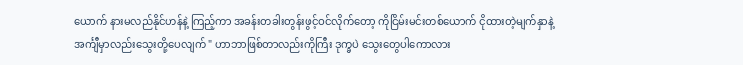ယောက် နားမလည်နိုင်ဟန်နဲ့ ကြည့်ကာ အခန်းတခါးတွန်းဖွင့်ဝင်လိုက်တော့ ကိုငြိမ်းမင်းတစ်ယောက် ငိုထားတဲ့မျက်နှာနဲ့ အင်္ကျီမှာလည်းသွေးတို့ပေလျက် " ဟာဘာဖြစ်တာလည်းကိုကြီး ဒုက္ခပဲ သွေးတွေပါကောလား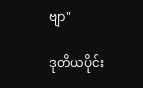ဗျာ"

ဒုတိယပိုင်း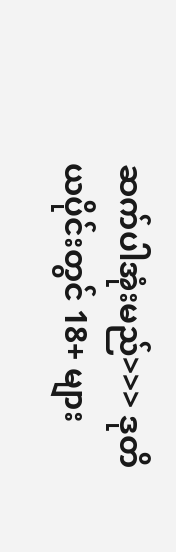ဆက်ပါအုံးမည်>>> ဒုတိယပိုင်းတွင် 18+ များ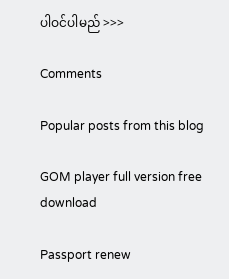ပါဝင်ပါမည် >>>

Comments

Popular posts from this blog

GOM player full version free download

Passport renew